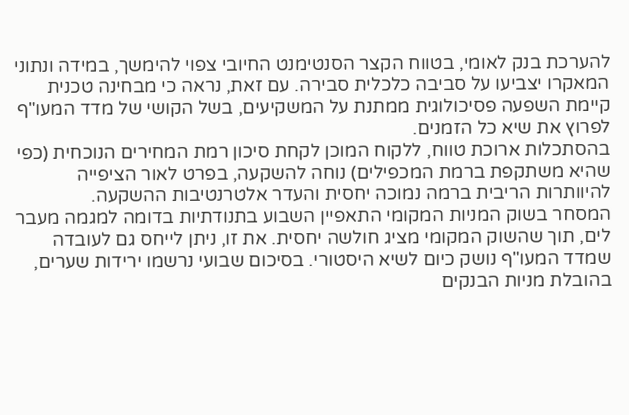להערכת בנק לאומי, בטווח הקצר הסנטימנט החיובי צפוי להימשך, במידה ונתוני המאקרו יצביעו על סביבה כלכלית סבירה. עם זאת, נראה כי מבחינה טכנית קיימת השפעה פסיכולוגית ממתנת על המשקיעים, בשל הקושי של מדד המעו"ף לפרוץ את שיא כל הזמנים.
בהסתכלות ארוכת טווח, ללקוח המוכן לקחת סיכון רמת המחירים הנוכחית (כפי שהיא משתקפת ברמת המכפילים) נוחה להשקעה, בפרט לאור הציפייה להיוותרות הריבית ברמה נמוכה יחסית והעדר אלטרנטיבות ההשקעה.
המסחר בשוק המניות המקומי התאפיין השבוע בתנודתיות בדומה למגמה מעבר לים, תוך שהשוק המקומי מציג חולשה יחסית. את זו, ניתן לייחס גם לעובדה שמדד המעו"ף נושק כיום לשיא היסטורי. בסיכום שבועי נרשמו ירידות שערים, בהובלת מניות הבנקים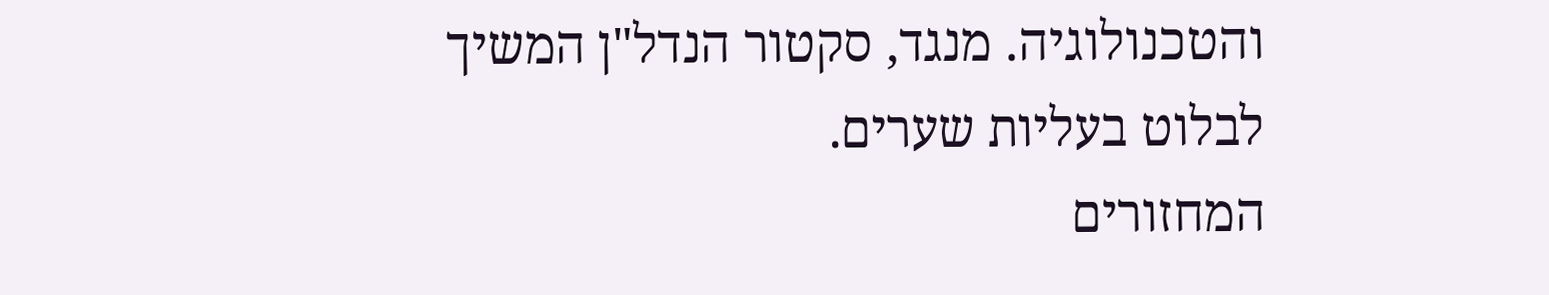והטכנולוגיה. מנגד, סקטור הנדל"ן המשיך לבלוט בעליות שערים.
המחזורים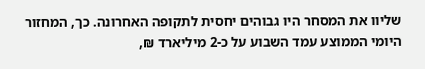שליוו את המסחר היו גבוהים יחסית לתקופה האחרונה. כך, המחזור היומי הממוצע עמד השבוע על כ-2 מיליארד ₪,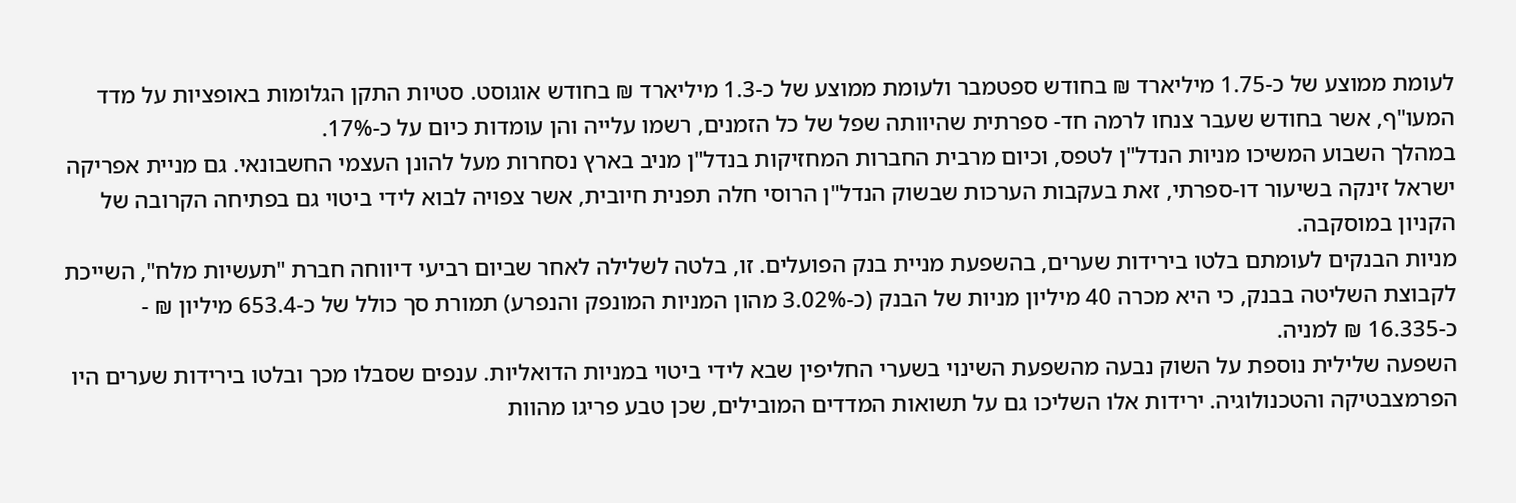לעומת ממוצע של כ-1.75 מיליארד ₪ בחודש ספטמבר ולעומת ממוצע של כ-1.3 מיליארד ₪ בחודש אוגוסט. סטיות התקן הגלומות באופציות על מדד המעו"ף, אשר בחודש שעבר צנחו לרמה חד- ספרתית שהיוותה שפל של כל הזמנים, רשמו עלייה והן עומדות כיום על כ-17%.
במהלך השבוע המשיכו מניות הנדל"ן לטפס, וכיום מרבית החברות המחזיקות בנדל"ן מניב בארץ נסחרות מעל להונן העצמי החשבונאי. גם מניית אפריקה ישראל זינקה בשיעור דו-ספרתי, זאת בעקבות הערכות שבשוק הנדל"ן הרוסי חלה תפנית חיובית, אשר צפויה לבוא לידי ביטוי גם בפתיחה הקרובה של הקניון במוסקבה.
מניות הבנקים לעומתם בלטו בירידות שערים, בהשפעת מניית בנק הפועלים. זו, בלטה לשלילה לאחר שביום רביעי דיווחה חברת "תעשיות מלח", השייכת לקבוצת השליטה בבנק, כי היא מכרה 40 מיליון מניות של הבנק (כ-3.02% מהון המניות המונפק והנפרע) תמורת סך כולל של כ-653.4 מיליון ₪ - כ-16.335 ₪ למניה.
השפעה שלילית נוספת על השוק נבעה מהשפעת השינוי בשערי החליפין שבא לידי ביטוי במניות הדואליות. ענפים שסבלו מכך ובלטו בירידות שערים היו הפרמצבטיקה והטכנולוגיה. ירידות אלו השליכו גם על תשואות המדדים המובילים, שכן טבע פריגו מהוות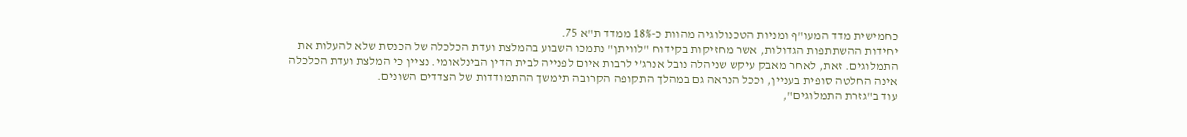כחמישית מדד המעו"ף ומניות הטכנולוגיה מהוות כ-18% ממדד ת"א 75.
יחידות ההשתתפות הגדולות, אשר מחזיקות בקידוח "לוויתן" נתמכו השבוע בהמלצת ועדת הכלכלה של הכנסת שלא להעלות את התמלוגים. זאת, לאחר מאבק עיקש שניהלה נובל אנרג’י לרבות איום לפנייה לבית הדין הבינלאומי. נציין כי המלצת ועדת הכלכלה אינה החלטה סופית בעניין, וככל הנראה גם במהלך התקופה הקרובה תימשך ההתמודדות של הצדדים השונים.
עוד ב"גזרת התמלוגים",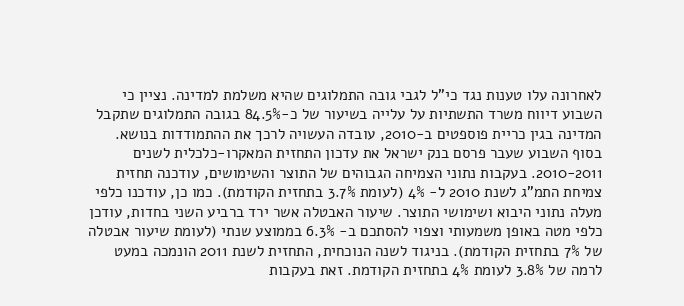לאחרונה עלו טענות נגד כי"ל לגבי גובה התמלוגים שהיא משלמת למדינה. נציין כי השבוע דיווח משרד התשתיות על עלייה בשיעור של כ-84.5% בגובה התמלוגים שתקבל המדינה בגין כריית פוספטים ב-2010, עובדה העשויה לרכך את ההתמודדות בנושא.
בסוף השבוע שעבר פרסם בנק ישראל את עדכון התחזית המאקרו-כלכלית לשנים 2010-2011. בעקבות נתוני הצמיחה הגבוהים של התוצר והשימושים, עודכנה תחזית צמיחת התמ"ג לשנת 2010 ל- 4% (לעומת 3.7% בתחזית הקודמת). כמו כן, עודכנו כלפי מעלה נתוני היבוא ושימושי התוצר. שיעור האבטלה אשר ירד ברביע השני בחדות, עודכן כלפי מטה באופן משמעותי וצפוי להסתכם ב- 6.3% בממוצע שנתי (לעומת שיעור אבטלה של 7% בתחזית הקודמת). בניגוד לשנה הנוכחית, התחזית לשנת 2011 הונמכה במעט לרמה של 3.8% לעומת 4% בתחזית הקודמת. זאת בעקבות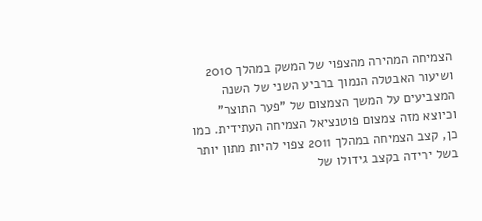הצמיחה המהירה מהצפוי של המשק במהלך 2010 ושיעור האבטלה הנמוך ברביע השני של השנה המצביעים על המשך הצמצום של "פער התוצר" וכיוצא מזה צמצום פוטנציאל הצמיחה העתידית. כמו כן, קצב הצמיחה במהלך 2011 צפוי להיות מתון יותר בשל ירידה בקצב גידולו של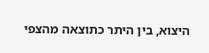היצוא, בין היתר כתוצאה מהצפי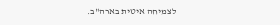לצמיחה איטית בארה"ב.